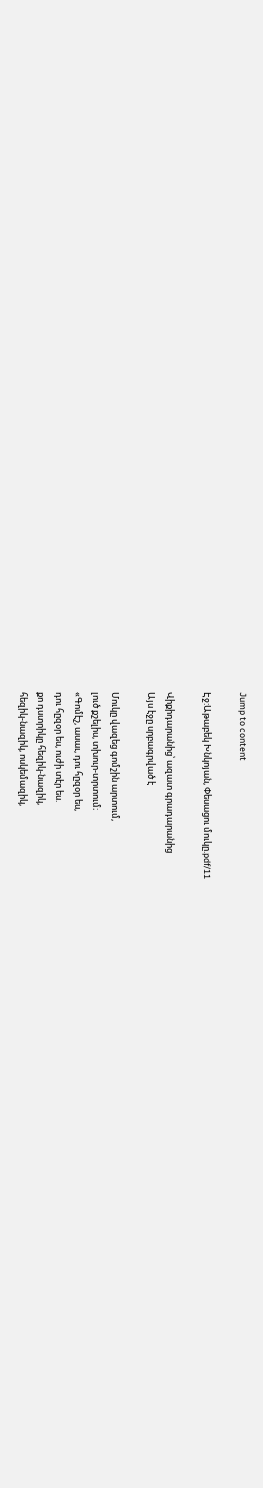Jump to content

Էջ:Աթաբեկ Խնկոյան, Փեսացու մուկը.pdf/11

Վիքիդարանից՝ ազատ գրադարանից
Այս էջը սրբագրված է

Մուկը վազեց գոմշին արտում,
լուծ քշելիս, տխուր-տրտում։
«Գոմէշ, ասաւ, դու հըզօր ես,
դու հըզօր ես, ուժի տէր ես.
քո դստրիկը հեզիկ-նազիկ,
հեզիկ-նազիկ, ոսկեմազիկ,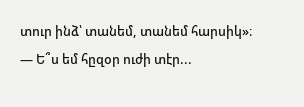տուր ինձ՝ տանեմ, տանեմ հարսիկ»։
— Ե՞ս եմ հըզօր ուժի տէր...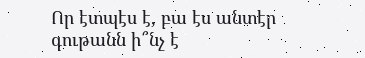Որ էտպէս է, բա էս անտէր
գութանն ի՞նչ է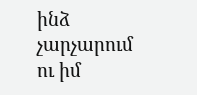ինձ չարչարում
ու իմ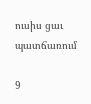ուսիս ցաւ պատճառում

9